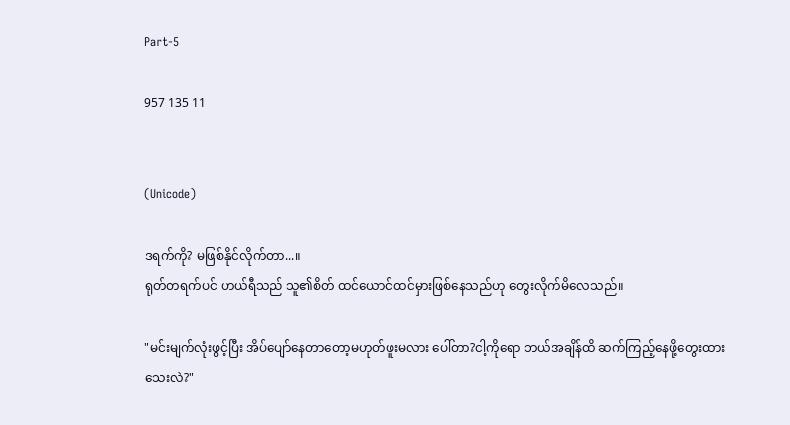Part-5

957 135 11


(Unicode)

ဒရက်ကို? မဖြစ်နိုင်လိုက်တာ...။
ရုတ်တရက်ပင် ဟယ်ရီသည် သူ၏စိတ် ထင်ယောင်ထင်မှားဖြစ်နေသည်ဟု တွေးလိုက်မိလေသည်။

"မင်းမျက်လုံးဖွင့်ပြီး အိပ်ပျော်နေတာတော့မဟုတ်ဖူးမလား ပေါ်တာ?ငါ့ကိုရော ဘယ်အချိန်ထိ ဆက်ကြည့်နေဖို့တွေးထားသေးလဲ?"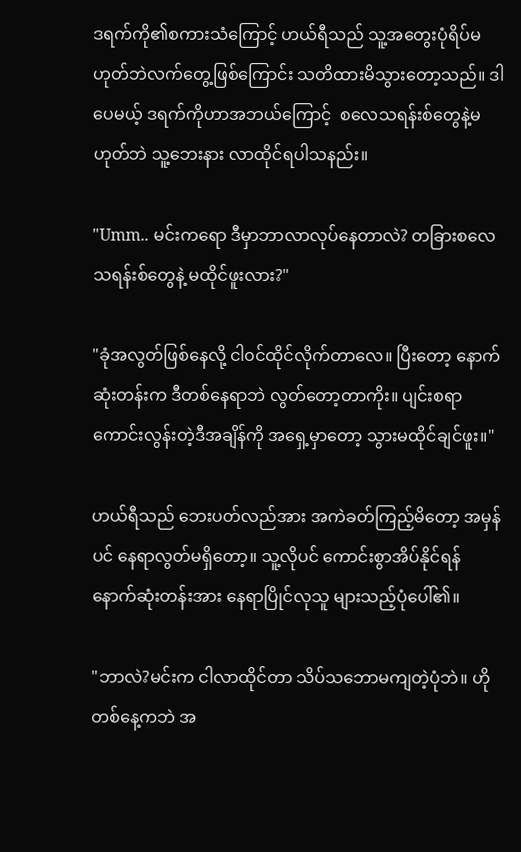ဒရက်ကို၏စကားသံကြောင့် ဟယ်ရီသည် သူ့အတွေးပုံရိပ်မဟုတ်ဘဲလက်တွေ့ဖြစ်ကြောင်း သတိထားမိသွားတော့သည်။ ဒါပေမယ့် ဒရက်ကိုဟာအဘယ်ကြောင့်  စလေသရန်းစ်တွေနဲ့မဟုတ်ဘဲ သူ့ဘေးနား လာထိုင်ရပါသနည်း။

"Umm.. မင်းကရော ဒီမှာဘာလာလုပ်နေတာလဲ? တခြားစလေသရန်းစ်တွေနဲ့ မထိုင်ဖူးလား?"

"ခုံအလွတ်ဖြစ်နေလို့ ငါ၀င်ထိုင်လိုက်တာလေ။ ပြီးတော့ နောက်ဆုံးတန်းက ဒီတစ်နေရာဘဲ လွတ်တော့တာကိုး။ ပျင်းစရာကောင်းလွန်းတဲ့ဒီအချိန်ကို အရှေ့မှာတော့ သွားမထိုင်ချင်ဖူး။"

ဟယ်ရီသည် ဘေးပတ်လည်အား အကဲခတ်ကြည့်မိတော့ အမှန်ပင် နေရာလွတ်မရှိတော့။ သူ့လိုပင် ကောင်းစွာအိပ်နိုင်ရန် နောက်ဆုံးတန်းအား နေရာပြိုင်လုသူ များသည့်ပုံပေါ်၏။

"ဘာလဲ?မင်းက ငါလာထိုင်တာ သိပ်သဘောမကျတဲ့ပုံဘဲ။ ဟိုတစ်နေ့ကဘဲ အ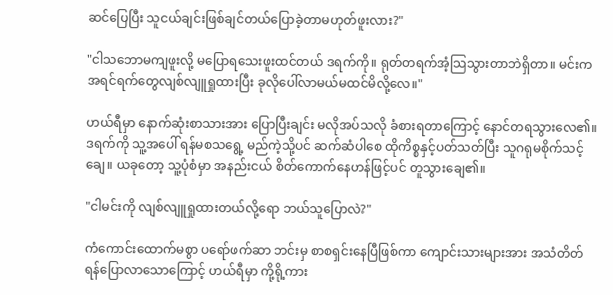ဆင်ပြေပြီး သူငယ်ချင်းဖြစ်ချင်တယ်ပြောခဲ့တာမဟုတ်ဖူးလား?"

"ငါသဘောမကျဖူးလို့ မပြောရသေးဖူးထင်တယ် ဒရက်ကို။ ရုတ်တရက်အံ့သြသွားတာဘဲရှိတာ။ မင်းက အရင်ရက်တွေလျစ်လျူရှုထားပြီး ခုလိုပေါ်လာမယ်မထင်မိလို့လေ။"

ဟယ်ရီမှာ နောက်ဆုံးစာသားအား ပြောပြီးချင်း မလိုအပ်သလို ခံစားရတာကြောင့် နောင်တရသွားလေ၏။ ဒရက်ကို သူ့အပေါ် ရန်မစသရွေ့ မည်ကဲ့သို့ပင် ဆက်ဆံပါစေ ထိုကိစ္စနှင့်ပတ်သတ်ပြီး သူဂရုမစိုက်သင့်ချေ။ ယခုတော့ သူ့ပုံစံမှာ အနည်းငယ် စိတ်ကောက်နေဟန်ဖြင့်ပင် တူသွားချေ၏။

"ငါမင်းကို လျစ်လျူရှုထားတယ်လို့ရော ဘယ်သူပြောလဲ?"

ကံကောင်းထောက်မစွာ ပရော်ဖက်ဆာ ဘင်းမှ စာစရှင်းနေပြီဖြစ်ကာ ကျောင်းသားများအား အသံတိတ်ရန်ပြောလာသောကြောင့် ဟယ်ရီမှာ ကို့ရို့ကား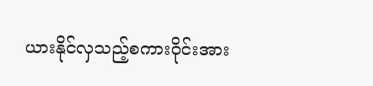ယားနိုင်လှသည့်စကား၀ိုင်းအား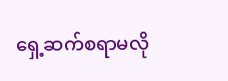ရှေ့ဆက်စရာမလို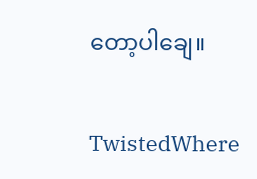တော့ပါချေ။

TwistedWhere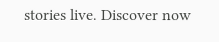stories live. Discover now